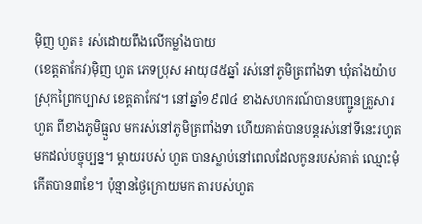ម៉ិញ ហួត៖ រស់ដោយពឹងលើកម្លាំងបាយ
(ខេត្តតាកែវ)ម៉ិញ ហួត ភេទប្រុស អាយុ៨៥ឆ្នាំ រស់នៅភូមិត្រពាំងទា ឃុំតាំងយ៉ាប ស្រុកព្រៃកប្បាស ខេត្តតាកែវ។ នៅឆ្នាំ១៩៧៤ ខាងសហករណ៍បានបញ្ជូនគ្រួសារ ហួត ពីខាងភូមិធ្មួល មករស់នៅភូមិត្រពាំងទា ហើយគាត់បានបន្តរស់នៅទីនេះរហូតមកដល់បច្ចុប្បន្ន។ ម្ដាយរបស់ ហួត បានស្លាប់នៅពេលដែលកូនរបស់គាត់ ឈ្មោះមុំ កើតបាន៣ខែ។ ប៉ុន្មានថ្ងៃក្រោយមក តារបស់ហួត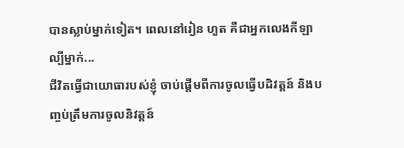បានស្លាប់ម្នាក់ទៀត។ ពេលនៅរៀន ហួត គឺជាអ្នកលេងកីឡាល្បីម្នាក់...
ជីវិតធ្វើជាយោធារបស់ខ្ញុំ ចាប់ផ្ដើមពីការចូលធ្វើបដិវត្តន៍ និងបញ្ចប់ត្រឹមការចូលនិវត្តន៍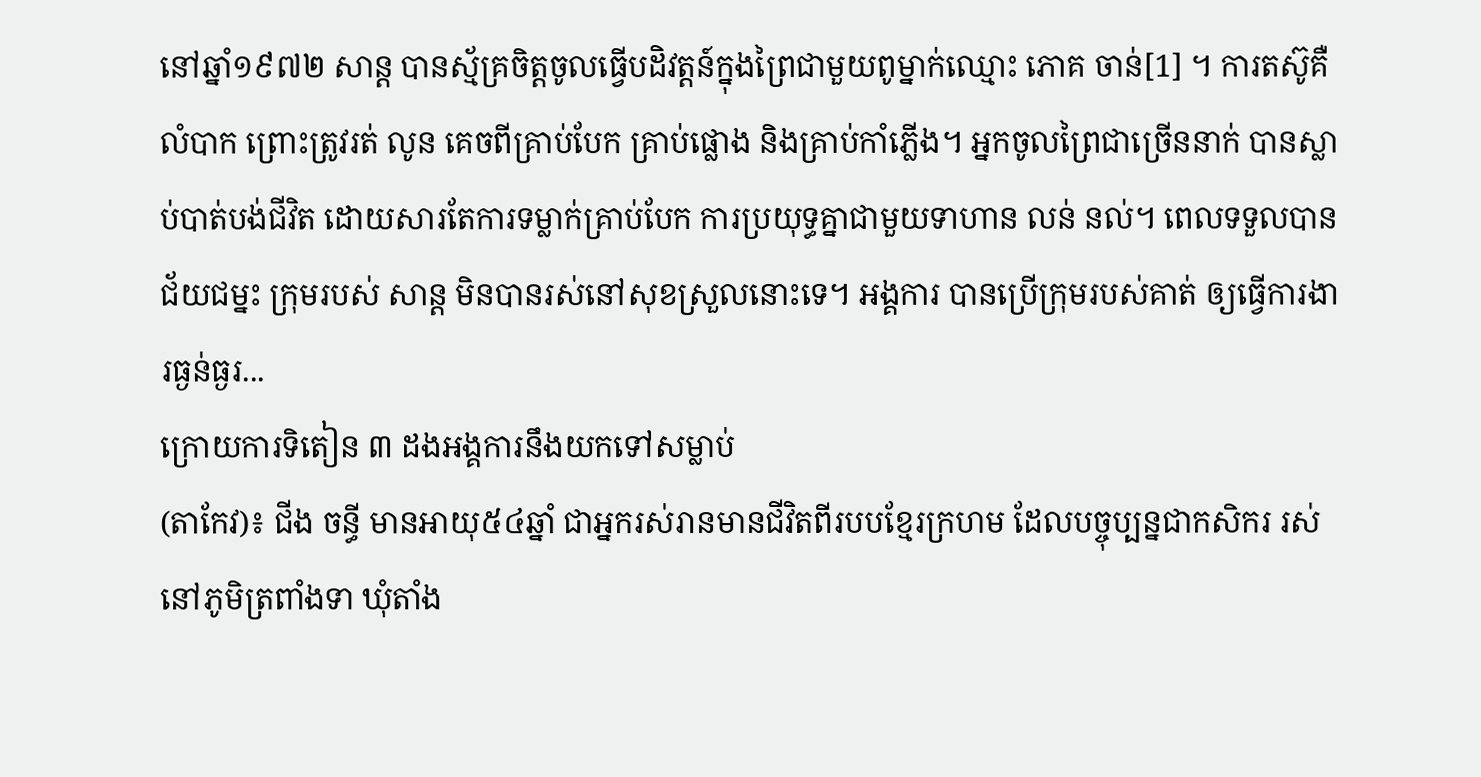នៅឆ្នាំ១៩៧២ សាន្ត បានស្ម័គ្រចិត្តចូលធ្វើបដិវត្តន៍ក្នុងព្រៃជាមួយពូម្នាក់ឈ្មោះ ភោគ ចាន់[1] ។ ការតស៊ូគឺលំបាក ព្រោះត្រូវរត់ លូន គេចពីគ្រាប់បែក គ្រាប់ផ្លោង និងគ្រាប់កាំភ្លើង។ អ្នកចូលព្រៃជាច្រើននាក់ បានស្លាប់បាត់បង់ជីវិត ដោយសារតែការទម្លាក់គ្រាប់បែក ការប្រយុទ្ធគ្នាជាមួយទាហាន លន់ នល់។ ពេលទទួលបានជ័យជម្នះ ក្រុមរបស់ សាន្ត មិនបានរស់នៅសុខស្រួលនោះទេ។ អង្គការ បានប្រើក្រុមរបស់គាត់ ឲ្យធ្វើការងារធ្ងន់ធ្ងរ...
ក្រោយការទិតៀន ៣ ដងអង្គការនឹងយកទៅសម្លាប់
(តាកែវ)៖ ជីង ចន្ធី មានអាយុ៥៤ឆ្នាំ ជាអ្នករស់រានមានជីវិតពីរបបខ្មែរក្រហម ដែលបច្ចុប្បន្នជាកសិករ រស់នៅភូមិត្រពាំងទា ឃុំតាំង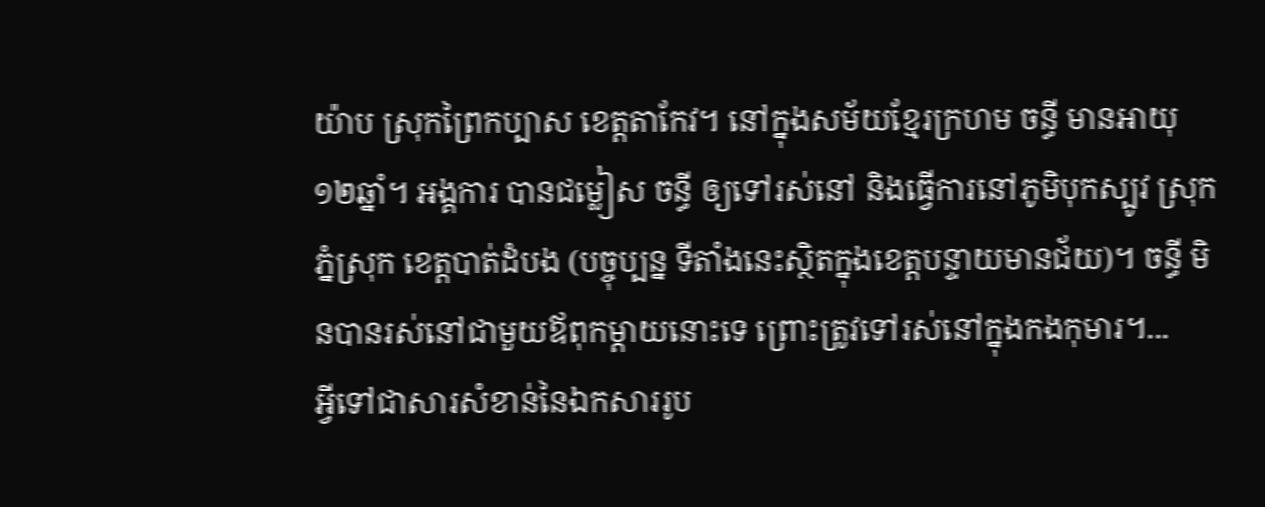យ៉ាប ស្រុកព្រៃកប្បាស ខេត្តតាកែវ។ នៅក្នុងសម័យខ្មែរក្រហម ចន្ធី មានអាយុ១២ឆ្នាំ។ អង្គការ បានជម្លៀស ចន្ធី ឲ្យទៅរស់នៅ និងធ្វើការនៅភូមិបុកស្បូវ ស្រុកភ្នំស្រុក ខេត្តបាត់ដំបង (បច្ចុប្បន្ន ទីតាំងនេះស្ថិតក្នុងខេត្តបន្ទាយមានជ័យ)។ ចន្ធី មិនបានរស់នៅជាមួយឪពុកម្ដាយនោះទេ ព្រោះត្រូវទៅរស់នៅក្នុងកងកុមារ។...
អ្វីទៅជាសារសំខាន់នៃឯកសាររូប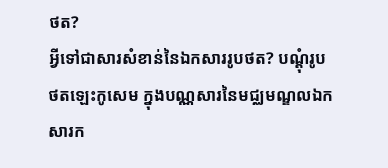ថត?
អ្វីទៅជាសារសំខាន់នៃឯកសាររូបថត? បណ្តុំរូបថតឡេះកូសេម ក្នុងបណ្ណសារនៃមជ្ឈមណ្ឌលឯកសារក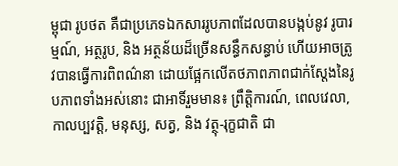ម្ពុជា រូបថត គឺជាប្រភេទឯកសាររូបភាពដែលបានបង្កប់នូវ រូបារម្មណ៍, អត្ថរូប, និង អត្ថន័យដ៏ច្រើនសន្ធឹកសន្ធាប់ ហើយអាចត្រូវបានធ្វើការពិពណ៌នា ដោយផ្អែកលើតថភាពភាពជាក់ស្តែងនៃរូបភាពទាំងអស់នោះ ជាអាទិ៍រួមមាន៖ ព្រឹត្តិការណ៍, ពេលវេលា, កាលប្បវត្តិ, មនុស្ស, សត្វ, និង វត្ថុ-រុក្ខជាតិ ជា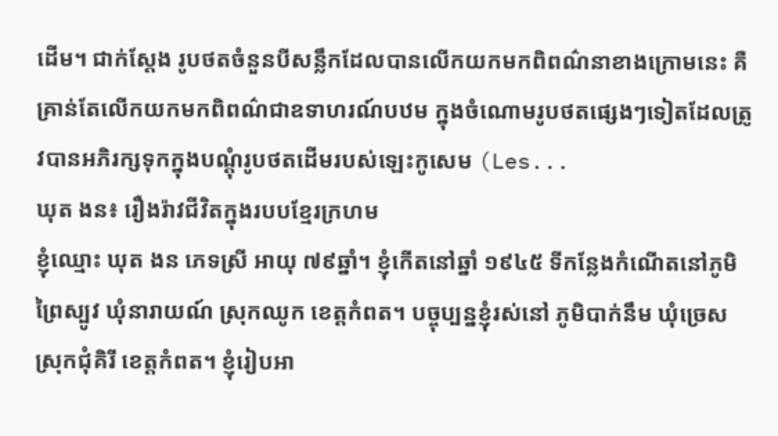ដើម។ ជាក់ស្តែង រូបថតចំនួនបីសន្លឹកដែលបានលើកយកមកពិពណ៌នាខាងក្រោមនេះ គឺគ្រាន់តែលើកយកមកពិពណ៌ជាឧទាហរណ៍បឋម ក្នុងចំណោមរូបថតផ្សេងៗទៀតដែលត្រូវបានអភិរក្សទុកក្នុងបណ្តុំរូបថតដើមរបស់ឡេះកូសេម (Les...
ឃុត ងន៖ រឿងរ៉ាវជីវិតក្នុងរបបខ្មែរក្រហម
ខ្ញុំឈ្មោះ ឃុត ងន ភេទស្រី អាយុ ៧៩ឆ្នាំ។ ខ្ញុំកើតនៅឆ្នាំ ១៩៤៥ ទីកន្លែងកំណើតនៅភូមិព្រៃស្បូវ ឃុំនារាយណ៍ ស្រុកឈូក ខេត្តកំពត។ បច្ចុប្បន្នខ្ញុំរស់នៅ ភូមិបាក់នឹម ឃុំច្រេស ស្រុកជុំគិរី ខេត្តកំពត។ ខ្ញុំរៀបអា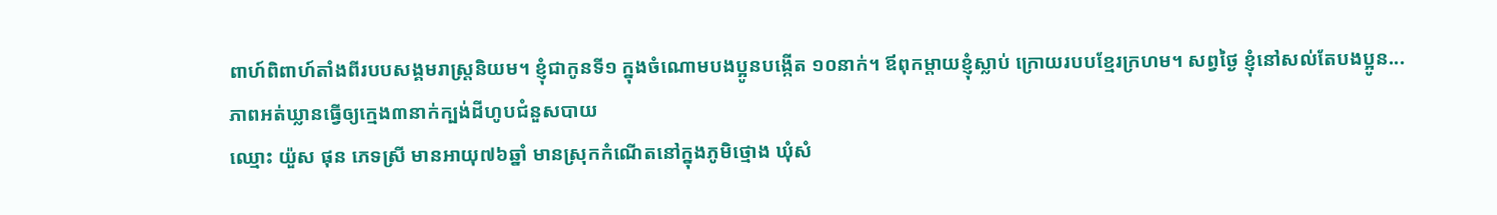ពាហ៍ពិពាហ៍តាំងពីរបបសង្គមរាស្រ្តនិយម។ ខ្ញុំជាកូនទី១ ក្នុងចំណោមបងប្អូនបង្កើត ១០នាក់។ ឪពុកម្ដាយខ្ញុំស្លាប់ ក្រោយរបបខ្មែរក្រហម។ សព្វថ្ងៃ ខ្ញុំនៅសល់តែបងប្អូន...
ភាពអត់ឃ្លានធ្វើឲ្យក្មេង៣នាក់ក្បង់ដីហូបជំនួសបាយ
ឈ្មោះ យ៉ួស ផុន ភេទស្រី មានអាយុ៧៦ឆ្នាំ មានស្រុកកំណើតនៅក្នុងភូមិថ្មោង ឃុំសំ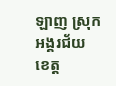ឡាញ ស្រុកអង្គរជ័យ ខេត្ត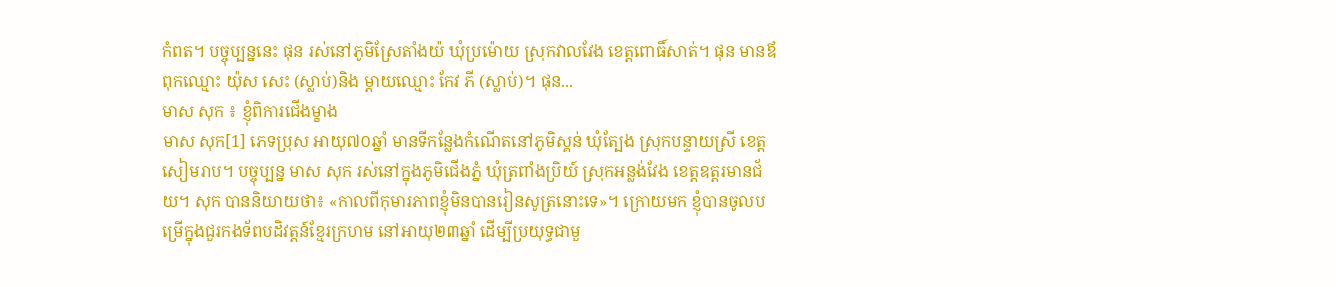កំពត។ បច្ចុប្បន្ននេះ ផុន រស់នៅភូមិស្រែតាំងយ៉ ឃុំប្រម៉ោយ ស្រុកវាលវែង ខេត្តពោធិ៍សាត់។ ផុន មានឪពុកឈ្មោះ យ៉ុស សេះ (ស្លាប់)និង ម្ដាយឈ្មោះ កែវ ភី (ស្លាប់)។ ផុន...
មាស សុក ៖ ខ្ញុំពិការជើងម្ខាង
មាស សុក[1] ភេទប្រុស អាយុ៧០ឆ្នាំ មានទីកន្លែងកំណើតនៅភូមិស្គន់ ឃុំត្បែង ស្រុកបន្ទាយស្រី ខេត្ដសៀមរាប។ បច្ចុប្បន្ន មាស សុក រស់នៅក្នុងភូមិជើងភ្នំ ឃុំត្រពាំងប្រិយ៍ ស្រុកអន្លង់វែង ខេត្ដឧត្ដរមានជ័យ។ សុក បាននិយាយថា៖ «កាលពីកុមារភាពខ្ញុំមិនបានរៀនសូត្រនោះទេ»។ ក្រោយមក ខ្ញុំបានចូលបម្រើក្នុងជួរកងទ័ពបដិវត្ដន៍ខ្មែរក្រហម នៅអាយុ២៣ឆ្នាំ ដើម្បីប្រយុទ្ធជាមួ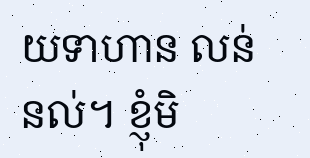យទាហាន លន់ នល់។ ខ្ញុំមិ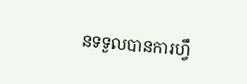នទទួលបានការហ្វឹ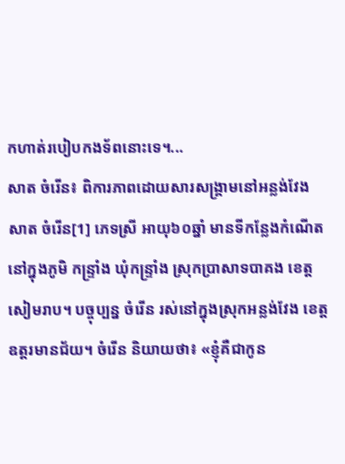កហាត់របៀបកងទ័ពនោះទេ។...
សាត ចំរើន៖ ពិការភាពដោយសារសង្គ្រាមនៅអន្លង់វែង
សាត ចំរើន[1] ភេទស្រី អាយុ៦០ឆ្នាំ មានទីកន្លែងកំណើតនៅក្នុងភូមិ កន្ទ្រាំង ឃុំកន្ទ្រាំង ស្រុកប្រាសាទបាគង ខេត្ដសៀមរាប។ បច្ចុប្បន្ន ចំរើន រស់នៅក្នុងស្រុកអន្លង់វែង ខេត្ដឧត្ដរមានជ័យ។ ចំរើន និយាយថា៖ «ខ្ញុំគឺជាកូន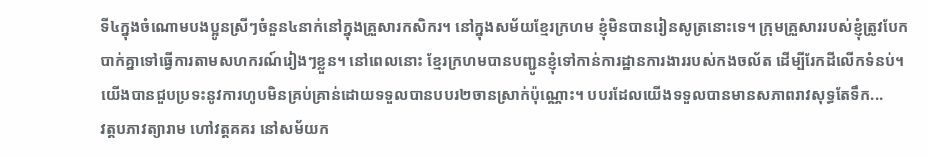ទី៤ក្នុងចំណោមបងប្អូនស្រីៗចំនួន៤នាក់នៅក្នុងគ្រួសារកសិករ។ នៅក្នុងសម័យខ្មែរក្រហម ខ្ញុំមិនបានរៀនសូត្រនោះទេ។ ក្រុមគ្រួសាររបស់ខ្ញុំត្រូវបែកបាក់គ្នាទៅធ្វើការតាមសហករណ៍រៀងៗខ្លួន។ នៅពេលនោះ ខ្មែរក្រហមបានបញ្ជូនខ្ញុំទៅកាន់ការដ្ឋានការងាររបស់កងចល័ត ដើម្បីរែកដីលើកទំនប់។ យើងបានជួបប្រទះនូវការហូបមិនគ្រប់គ្រាន់ដោយទទួលបានបបរ២ចានស្រាក់ប៉ុណ្ណោះ។ បបរដែលយើងទទួលបានមានសភាពរាវសុទ្ធតែទឹក...
វត្តបភាវត្យារាម ហៅវត្តគគរ នៅសម័យក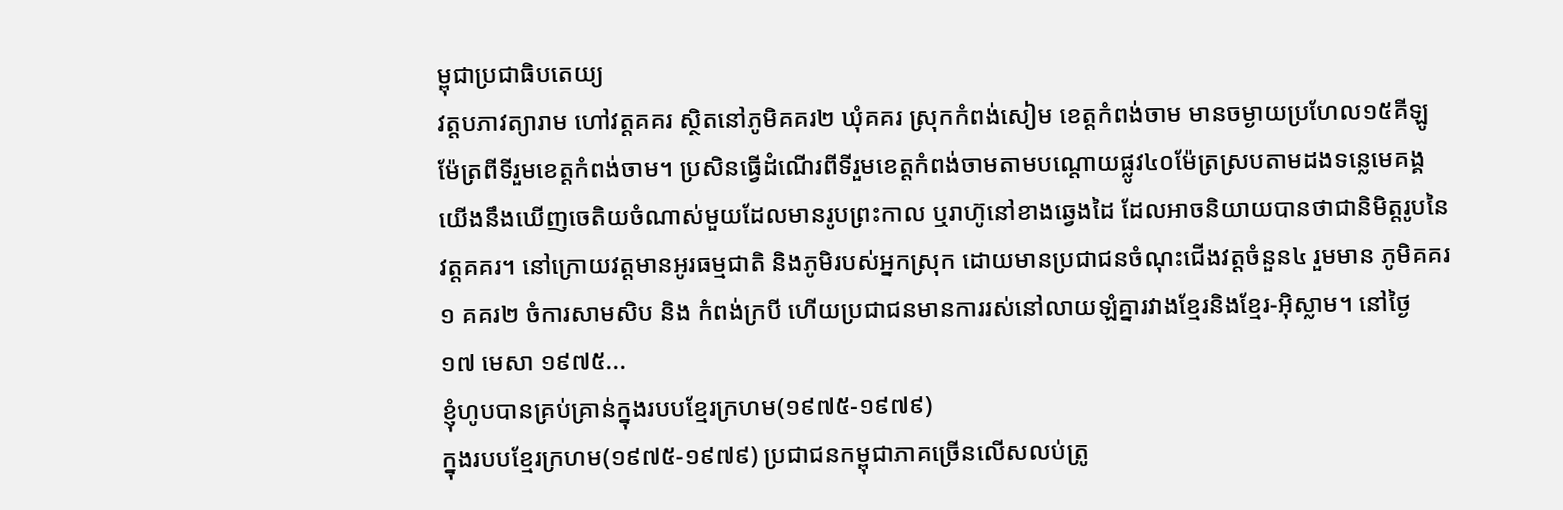ម្ពុជាប្រជាធិបតេយ្យ
វត្តបភាវត្យារាម ហៅវត្តគគរ ស្ថិតនៅភូមិគគរ២ ឃុំគគរ ស្រុកកំពង់សៀម ខេត្តកំពង់ចាម មានចម្ងាយប្រហែល១៥គីឡូម៉ែត្រពីទីរួមខេត្តកំពង់ចាម។ ប្រសិនធ្វើដំណើរពីទីរួមខេត្តកំពង់ចាមតាមបណ្ដោយផ្លូវ៤០ម៉ែត្រស្របតាមដងទន្លេមេគង្គ យើងនឹងឃើញចេតិយចំណាស់មួយដែលមានរូបព្រះកាល ឬរាហ៊ូនៅខាងឆ្វេងដៃ ដែលអាចនិយាយបានថាជានិមិត្តរូបនៃវត្តគគរ។ នៅក្រោយវត្តមានអូរធម្មជាតិ និងភូមិរបស់អ្នកស្រុក ដោយមានប្រជាជនចំណុះជើងវត្តចំនួន៤ រួមមាន ភូមិគគរ១ គគរ២ ចំការសាមសិប និង កំពង់ក្របី ហើយប្រជាជនមានការរស់នៅលាយឡំគ្នារវាងខ្មែរនិងខ្មែរ-អ៊ិស្លាម។ នៅថ្ងៃ ១៧ មេសា ១៩៧៥...
ខ្ញុំហូបបានគ្រប់គ្រាន់ក្នុងរបបខ្មែរក្រហម(១៩៧៥-១៩៧៩)
ក្នុងរបបខ្មែរក្រហម(១៩៧៥-១៩៧៩) ប្រជាជនកម្ពុជាភាគច្រើនលើសលប់ត្រូ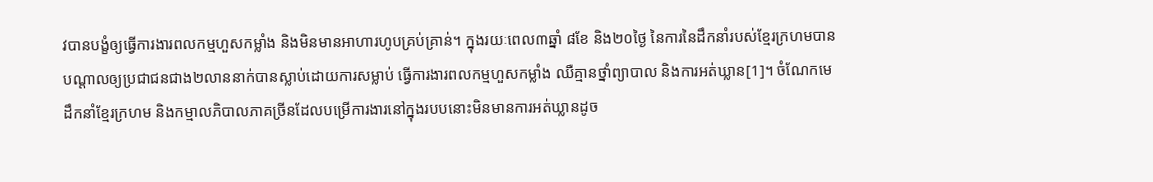វបានបង្ខំឲ្យធ្វើការងារពលកម្មហួសកម្លាំង និងមិនមានអាហារហូបគ្រប់គ្រាន់។ ក្នុងរយៈពេល៣ឆ្នាំ ៨ខែ និង២០ថ្ងៃ នៃការនៃដឹកនាំរបស់ខ្មែរក្រហមបានបណ្តាលឲ្យប្រជាជនជាង២លាននាក់បានស្លាប់ដោយការសម្លាប់ ធ្វើការងារពលកម្មហួសកម្លាំង ឈឺគ្មានថ្នាំព្យាបាល និងការអត់ឃ្លាន[1]។ ចំណែកមេដឹកនាំខ្មែរក្រហម និងកម្មាលភិបាលភាគច្រីនដែលបម្រើការងារនៅក្នុងរបបនោះមិនមានការអត់ឃ្លានដូច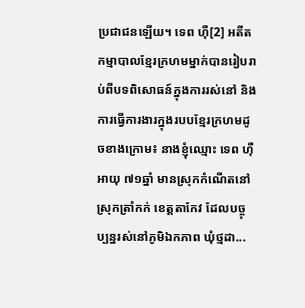ប្រជាជនឡើយ។ ទេព ហ៊ឺ[2] អតីតកម្មាបាលខ្មែរក្រហមម្នាក់បានរៀបរាប់ពីបទពិសោធន៍ក្នុងការរស់នៅ និងការធ្វើការងារក្នុងរបបខ្មែរក្រហមដូចខាងក្រោម៖ នាងខ្ញុំឈ្មោះ ទេព ហ៊ឺ អាយុ ៧១ឆ្នាំ មានស្រុកកំណើតនៅស្រុកត្រាំកក់ ខេត្តតាកែវ ដែលបច្ចុប្បន្នរស់នៅភូមិឯកភាព ឃុំថ្មដា...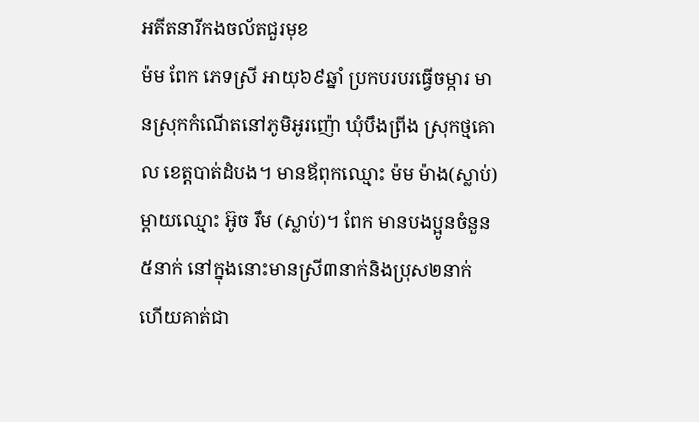អតីតនារីកងចល័តជួរមុខ
ម៉ម ពែក ភេទស្រី អាយុ៦៩ឆ្នាំ ប្រកបរបរធ្វើចម្ការ មានស្រុកកំណើតនៅភូមិអូរញ៉ោ ឃុំបឹងព្រីង ស្រុកថ្មគោល ខេត្តបាត់ដំបង។ មានឪពុកឈ្មោះ ម៉ម ម៉ាង(ស្លាប់) ម្ដាយឈ្មោះ អ៊ូច រឹម (ស្លាប់)។ ពែក មានបងប្អូនចំនួន៥នាក់ នៅក្នុងនោះមានស្រី៣នាក់និងប្រុស២នាក់ ហើយគាត់ជា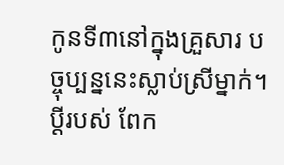កូនទី៣នៅក្នុងគ្រួសារ បច្ចុប្បន្ននេះស្លាប់ស្រីម្នាក់។ ប្ដីរបស់ ពែក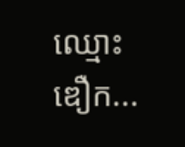ឈ្មោះ ឌឿក...